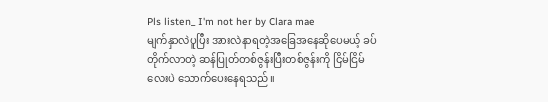Pls listen_ I'm not her by Clara mae
မျက်နှာလဲပူပြီး အားလဲနာရတဲ့အခြေအနေဆိုပေမယ့် ခပ်တိုက်လာတဲ့ ဆန်ပြုတ်တစ်ဇွန်းပြီးတစ်ဇွန်းကို ငြိမ်ငြိမ်လေးပဲ သောက်ပေးနေရသည်။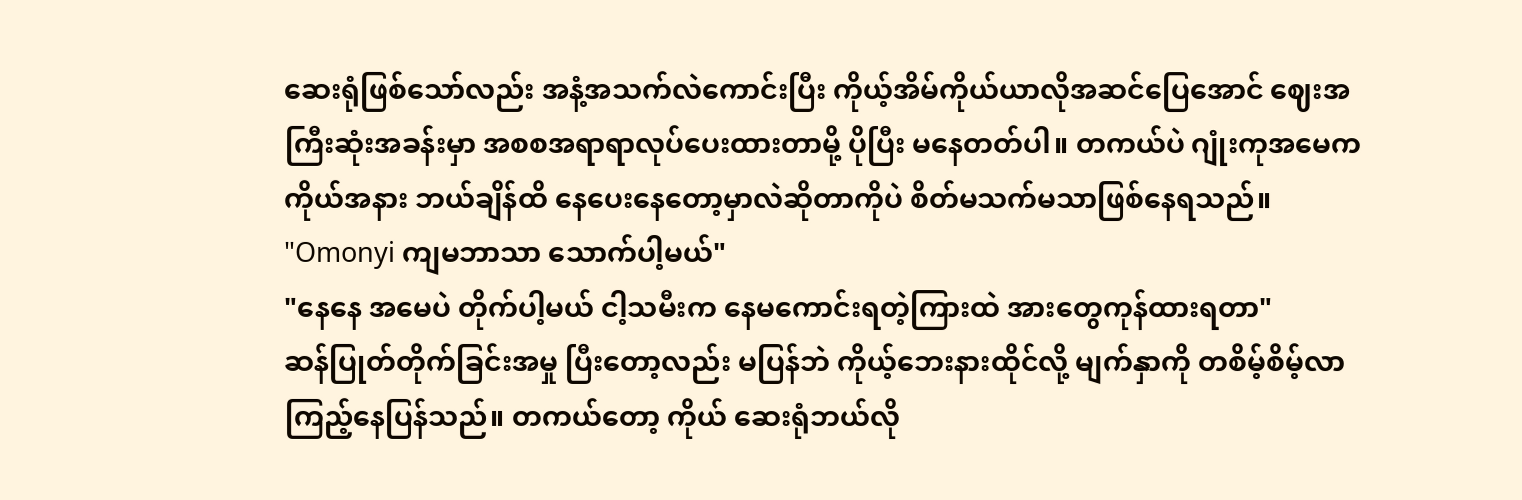ဆေးရုံဖြစ်သော်လည်း အနံ့အသက်လဲကောင်းပြီး ကိုယ့်အိမ်ကိုယ်ယာလိုအဆင်ပြေအောင် ဈေးအကြီးဆုံးအခန်းမှာ အစစအရာရာလုပ်ပေးထားတာမို့ ပိုပြီး မနေတတ်ပါ။ တကယ်ပဲ ဂျုံးကုအမေက ကိုယ်အနား ဘယ်ချိန်ထိ နေပေးနေတော့မှာလဲဆိုတာကိုပဲ စိတ်မသက်မသာဖြစ်နေရသည်။
"Omonyi ကျမဘာသာ သောက်ပါ့မယ်"
"နေနေ အမေပဲ တိုက်ပါ့မယ် ငါ့သမီးက နေမကောင်းရတဲ့ကြားထဲ အားတွေကုန်ထားရတာ"
ဆန်ပြုတ်တိုက်ခြင်းအမှု ပြီးတော့လည်း မပြန်ဘဲ ကိုယ့်ဘေးနားထိုင်လို့ မျက်နှာကို တစိမ့်စိမ့်လာကြည့်နေပြန်သည်။ တကယ်တော့ ကိုယ် ဆေးရုံဘယ်လို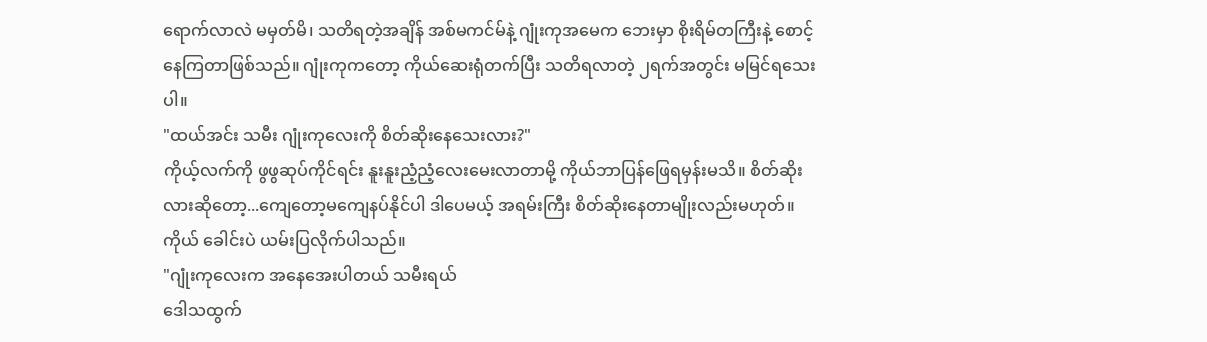ရောက်လာလဲ မမှတ်မိ၊ သတိရတဲ့အချိန် အစ်မကင်မ်နဲ့ ဂျုံးကုအမေက ဘေးမှာ စိုးရိမ်တကြီးနဲ့ စောင့်နေကြတာဖြစ်သည်။ ဂျုံးကုကတော့ ကိုယ်ဆေးရုံတက်ပြီး သတိရလာတဲ့ ၂ရက်အတွင်း မမြင်ရသေးပါ။
"ထယ်အင်း သမီး ဂျုံးကုလေးကို စိတ်ဆိုးနေသေးလား?"
ကိုယ့်လက်ကို ဖွဖွဆုပ်ကိုင်ရင်း နူးနူးညံ့ညံ့လေးမေးလာတာမို့ ကိုယ်ဘာပြန်ဖြေရမှန်းမသိ။ စိတ်ဆိုးလားဆိုတော့...ကျေတော့မကျေနပ်နိုင်ပါ ဒါပေမယ့် အရမ်းကြီး စိတ်ဆိုးနေတာမျိုးလည်းမဟုတ်။
ကိုယ် ခေါင်းပဲ ယမ်းပြလိုက်ပါသည်။
"ဂျုံးကုလေးက အနေအေးပါတယ် သမီးရယ်
ဒေါသထွက်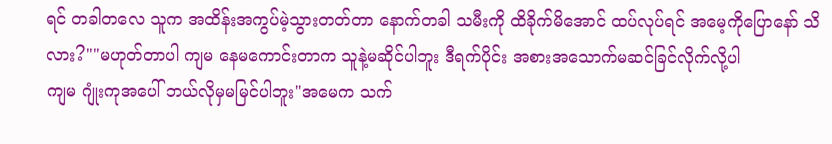ရင် တခါတလေ သူက အထိန်းအကွပ်မဲ့သွားတတ်တာ နောက်တခါ သမီးကို ထိခိုက်မိအောင် ထပ်လုပ်ရင် အမေ့ကိုပြောနော် သိလား?""မဟုတ်တာပါ ကျမ နေမကောင်းတာက သူနဲ့မဆိုင်ပါဘူး ဒီရက်ပိုင်း အစားအသောက်မဆင်ခြင်လိုက်လို့ပါ
ကျမ ဂျုံးကုအပေါ် ဘယ်လိုမှမမြင်ပါဘူး"အမေက သက်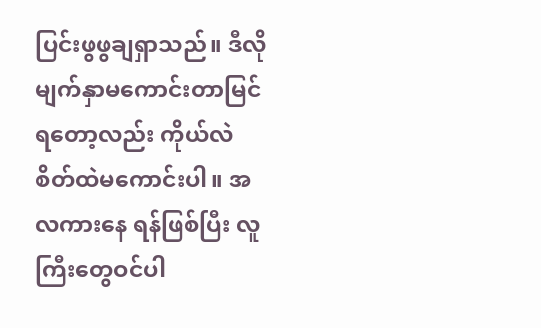ပြင်းဖွဖွချရှာသည်။ ဒီလို မျက်နှာမကောင်းတာမြင်ရတော့လည်း ကိုယ်လဲ စိတ်ထဲမကောင်းပါ။ အလကားနေ ရန်ဖြစ်ပြီး လူကြီးတွေဝင်ပါ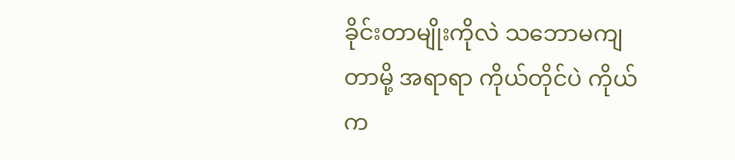ခိုင်းတာမျိုးကိုလဲ သဘောမကျတာမို့ အရာရာ ကိုယ်တိုင်ပဲ ကိုယ်က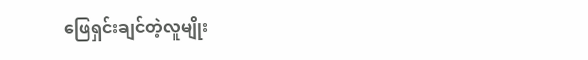ဖြေရှင်းချင်တဲ့လူမျိုး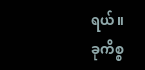ရယ်။
ခုကိစ္စ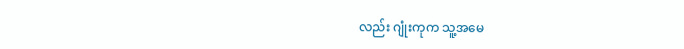လည်း ဂျုံးကုက သူ့အမေ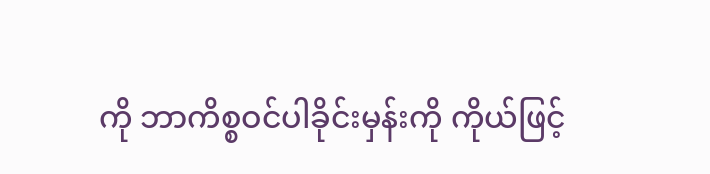ကို ဘာကိစ္စဝင်ပါခိုင်းမှန်းကို ကိုယ်ဖြင့်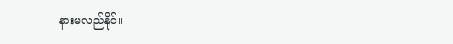နားမလည်နိုင်။